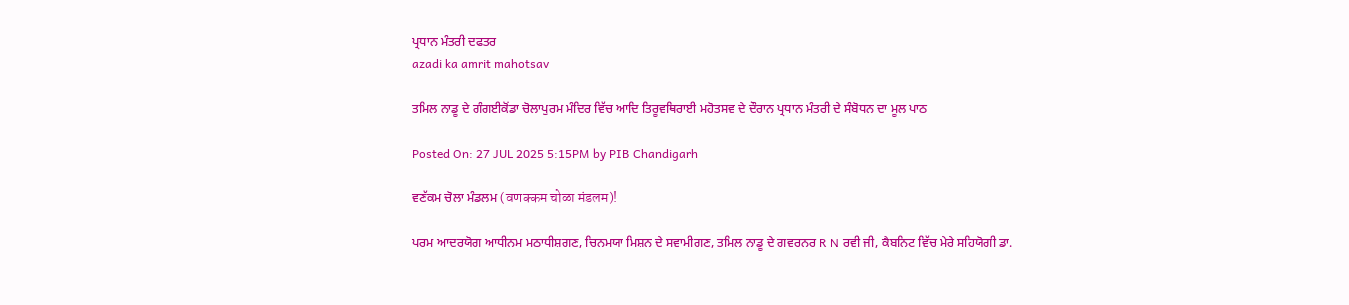ਪ੍ਰਧਾਨ ਮੰਤਰੀ ਦਫਤਰ
azadi ka amrit mahotsav

ਤਮਿਲ ਨਾਡੂ ਦੇ ਗੰਗਈਕੋਂਡਾ ਚੋਲਾਪੁਰਮ ਮੰਦਿਰ ਵਿੱਚ ਆਦਿ ਤਿਰੂਵਥਿਰਾਈ ਮਹੋਤਸਵ ਦੇ ਦੌਰਾਨ ਪ੍ਰਧਾਨ ਮੰਤਰੀ ਦੇ ਸੰਬੋਧਨ ਦਾ ਮੂਲ ਪਾਠ

Posted On: 27 JUL 2025 5:15PM by PIB Chandigarh

ਵਣੱਕਮ ਚੋਲਾ ਮੰਡਲਮ (वणक्कम चोळा मंडलम)!

ਪਰਮ ਆਦਰਯੋਗ ਆਧੀਨਮ ਮਠਾਧੀਸ਼ਗਣ, ਚਿਨਮਯਾ ਮਿਸ਼ਨ ਦੇ ਸਵਾਮੀਗਣ, ਤਮਿਲ ਨਾਡੂ ਦੇ ਗਵਰਨਰ R N ਰਵੀ ਜੀ, ਕੈਬਨਿਟ ਵਿੱਚ ਮੇਰੇ ਸਹਿਯੋਗੀ ਡਾ.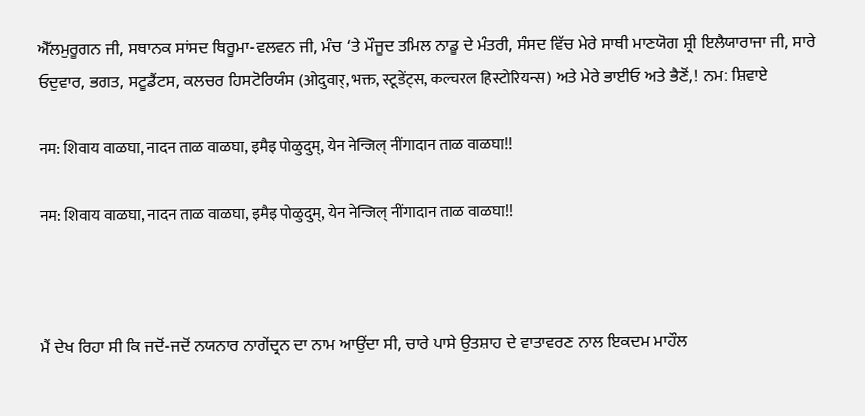ਐੱਲਮੁਰੂਗਨ ਜੀ, ਸਥਾਨਕ ਸਾਂਸਦ ਥਿਰੂਮਾ-ਵਲਵਨ ਜੀ, ਮੰਚ ‘ਤੇ ਮੌਜੂਦ ਤਮਿਲ ਨਾਡੂ ਦੇ ਮੰਤਰੀ, ਸੰਸਦ ਵਿੱਚ ਮੇਰੇ ਸਾਥੀ ਮਾਣਯੋਗ ਸ਼੍ਰੀ ਇਲੈਯਾਰਾਜਾ ਜੀ, ਸਾਰੇ ਓਦੁਵਾਰ, ਭਗਤ, ਸਟੂਡੈਂਟਸ, ਕਲਚਰ ਹਿਸਟੋਰਿਯੰਸ (ओदुवार्, भक्त, स्टूडेंट्स, कल्चरल हिस्टोरियन्स) ਅਤੇ ਮੇਰੇ ਭਾਈਓ ਅਤੇ ਭੈਣੋਂ,! ਨਮ: ਸ਼ਿਵਾਏ

नम: शिवाय वाळघा, नादन ताळ वाळघा, इमैइ पोळुदुम्, येन नेन्जिल् नींगादान ताळ वाळघा!!

नम: शिवाय वाळघा, नादन ताळ वाळघा, इमैइ पोळुदुम्, येन नेन्जिल् नींगादान ताळ वाळघा!!



ਮੈਂ ਦੇਖ ਰਿਹਾ ਸੀ ਕਿ ਜਦੋਂ-ਜਦੋਂ ਨਯਨਾਰ ਨਾਗੇਂਦ੍ਰਨ ਦਾ ਨਾਮ ਆਉਂਦਾ ਸੀ, ਚਾਰੇ ਪਾਸੇ ਉਤਸ਼ਾਹ ਦੇ ਵਾਤਾਵਰਣ ਨਾਲ ਇਕਦਮ ਮਾਹੌਲ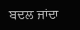ਬਦਲ ਜਾਂਦਾ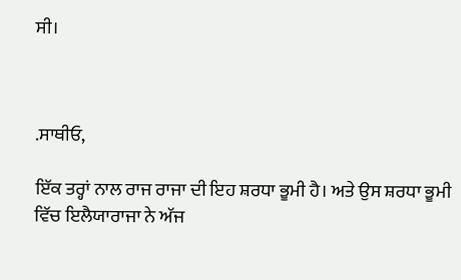ਸੀ।



.ਸਾਥੀਓ,

ਇੱਕ ਤਰ੍ਹਾਂ ਨਾਲ ਰਾਜ ਰਾਜਾ ਦੀ ਇਹ ਸ਼ਰਧਾ ਭੂਮੀ ਹੈ। ਅਤੇ ਉਸ ਸ਼ਰਧਾ ਭੂਮੀ ਵਿੱਚ ਇਲੈਯਾਰਾਜਾ ਨੇ ਅੱਜ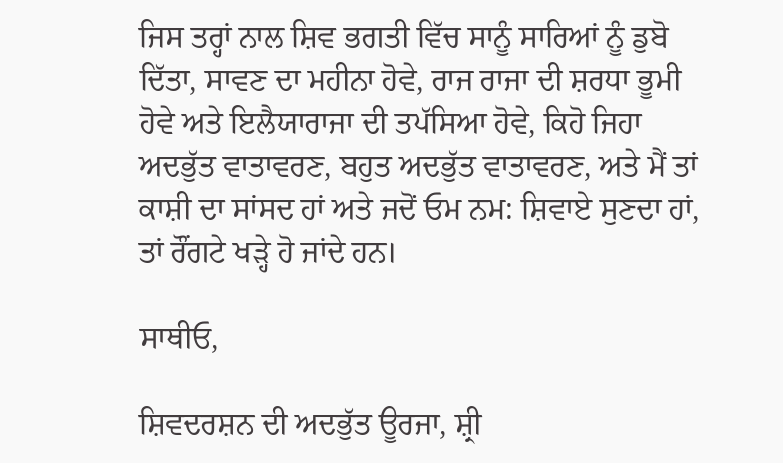ਜਿਸ ਤਰ੍ਹਾਂ ਨਾਲ ਸ਼ਿਵ ਭਗਤੀ ਵਿੱਚ ਸਾਨੂੰ ਸਾਰਿਆਂ ਨੂੰ ਡੁਬੋ ਦਿੱਤਾ, ਸਾਵਣ ਦਾ ਮਹੀਨਾ ਹੋਵੇ, ਰਾਜ ਰਾਜਾ ਦੀ ਸ਼ਰਧਾ ਭੂਮੀ ਹੋਵੇ ਅਤੇ ਇਲੈਯਾਰਾਜਾ ਦੀ ਤਪੱਸਿਆ ਹੋਵੇ, ਕਿਹੋ ਜਿਹਾ ਅਦਭੁੱਤ ਵਾਤਾਵਰਣ, ਬਹੁਤ ਅਦਭੁੱਤ ਵਾਤਾਵਰਣ, ਅਤੇ ਮੈਂ ਤਾਂ ਕਾਸ਼ੀ ਦਾ ਸਾਂਸਦ ਹਾਂ ਅਤੇ ਜਦੋਂ ਓਮ ਨਮ: ਸ਼ਿਵਾਏ ਸੁਣਦਾ ਹਾਂ, ਤਾਂ ਰੌਂਗਟੇ ਖੜ੍ਹੇ ਹੋ ਜਾਂਦੇ ਹਨ।

ਸਾਥੀਓ,

ਸ਼ਿਵਦਰਸ਼ਨ ਦੀ ਅਦਭੁੱਤ ਊਰਜਾ, ਸ਼੍ਰੀ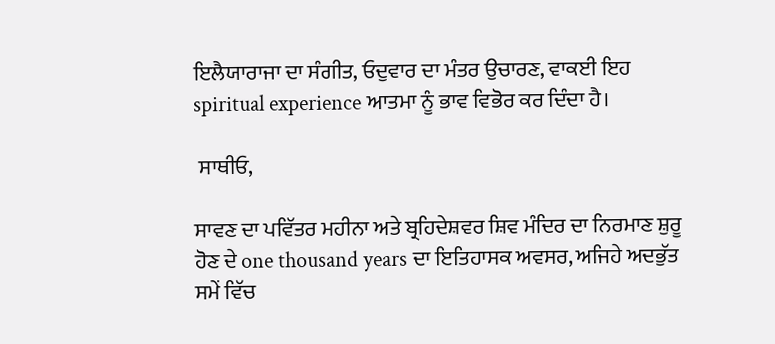ਇਲੈਯਾਰਾਜਾ ਦਾ ਸੰਗੀਤ, ਓਦੁਵਾਰ ਦਾ ਮੰਤਰ ਉਚਾਰਣ, ਵਾਕਈ ਇਹ spiritual experience ਆਤਮਾ ਨੂੰ ਭਾਵ ਵਿਭੋਰ ਕਰ ਦਿੰਦਾ ਹੈ।

 ਸਾਥੀਓ,

ਸਾਵਣ ਦਾ ਪਵਿੱਤਰ ਮਹੀਨਾ ਅਤੇ ਬ੍ਰਹਿਦੇਸ਼ਵਰ ਸ਼ਿਵ ਮੰਦਿਰ ਦਾ ਨਿਰਮਾਣ ਸ਼ੁਰੂ ਹੋਣ ਦੇ one thousand years ਦਾ ਇਤਿਹਾਸਕ ਅਵਸਰ, ਅਜਿਹੇ ਅਦਭੁੱਤ ਸਮੇਂ ਵਿੱਚ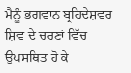ਮੈਨੂੰ ਭਗਵਾਨ ਬ੍ਰਹਿਦੇਸ਼ਵਰ ਸ਼ਿਵ ਦੇ ਚਰਣਾਂ ਵਿੱਚ ਉਪਸਥਿਤ ਹੋ ਕੇ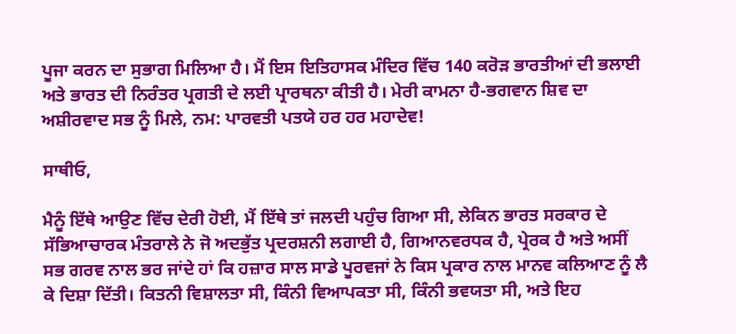ਪੂਜਾ ਕਰਨ ਦਾ ਸੁਭਾਗ ਮਿਲਿਆ ਹੈ। ਮੈਂ ਇਸ ਇਤਿਹਾਸਕ ਮੰਦਿਰ ਵਿੱਚ 140 ਕਰੋੜ ਭਾਰਤੀਆਂ ਦੀ ਭਲਾਈ ਅਤੇ ਭਾਰਤ ਦੀ ਨਿਰੰਤਰ ਪ੍ਰਗਤੀ ਦੇ ਲਈ ਪ੍ਰਾਰਥਨਾ ਕੀਤੀ ਹੈ। ਮੇਰੀ ਕਾਮਨਾ ਹੈ-ਭਗਵਾਨ ਸ਼ਿਵ ਦਾ ਅਸ਼ੀਰਵਾਦ ਸਭ ਨੂੰ ਮਿਲੇ, ਨਮ: ਪਾਰਵਤੀ ਪਤਯੇ ਹਰ ਹਰ ਮਹਾਦੇਵ!

ਸਾਥੀਓ,

ਮੈਨੂੰ ਇੱਥੇ ਆਉਣ ਵਿੱਚ ਦੇਰੀ ਹੋਈ, ਮੈਂ ਇੱਥੇ ਤਾਂ ਜਲਦੀ ਪਹੁੰਚ ਗਿਆ ਸੀ, ਲੇਕਿਨ ਭਾਰਤ ਸਰਕਾਰ ਦੇ ਸੱਭਿਆਚਾਰਕ ਮੰਤਰਾਲੇ ਨੇ ਜੋ ਅਦਭੁੱਤ ਪ੍ਰਦਰਸ਼ਨੀ ਲਗਾਈ ਹੈ, ਗਿਆਨਵਰਧਕ ਹੈ, ਪ੍ਰੇਰਕ ਹੈ ਅਤੇ ਅਸੀਂ ਸਭ ਗਰਵ ਨਾਲ ਭਰ ਜਾਂਦੇ ਹਾਂ ਕਿ ਹਜ਼ਾਰ ਸਾਲ ਸਾਡੇ ਪੂਰਵਜਾਂ ਨੇ ਕਿਸ ਪ੍ਰਕਾਰ ਨਾਲ ਮਾਨਵ ਕਲਿਆਣ ਨੂੰ ਲੈ ਕੇ ਦਿਸ਼ਾ ਦਿੱਤੀ। ਕਿਤਨੀ ਵਿਸ਼ਾਲਤਾ ਸੀ, ਕਿੰਨੀ ਵਿਆਪਕਤਾ ਸੀ, ਕਿੰਨੀ ਭਵਯਤਾ ਸੀ, ਅਤੇ ਇਹ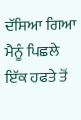ਦੱਸਿਆ ਗਿਆ ਮੈਨੂੰ ਪਿਛਲੇ ਇੱਕ ਹਫਤੇ ਤੋਂ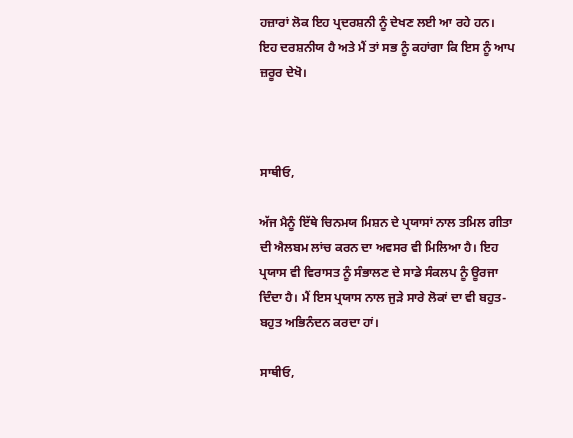ਹਜ਼ਾਰਾਂ ਲੋਕ ਇਹ ਪ੍ਰਦਰਸ਼ਨੀ ਨੂੰ ਦੇਖਣ ਲਈ ਆ ਰਹੇ ਹਨ। ਇਹ ਦਰਸ਼ਨੀਯ ਹੈ ਅਤੇ ਮੈਂ ਤਾਂ ਸਭ ਨੂੰ ਕਹਾਂਗਾ ਕਿ ਇਸ ਨੂੰ ਆਪ ਜ਼ਰੂਰ ਦੇਖੋ।



ਸਾਥੀਓ,

ਅੱਜ ਮੈਨੂੰ ਇੱਥੇ ਚਿਨਮਯ ਮਿਸ਼ਨ ਦੇ ਪ੍ਰਯਾਸਾਂ ਨਾਲ ਤਮਿਲ ਗੀਤਾ ਦੀ ਐਲਬਮ ਲਾਂਚ ਕਰਨ ਦਾ ਅਵਸਰ ਵੀ ਮਿਲਿਆ ਹੈ। ਇਹ ਪ੍ਰਯਾਸ ਵੀ ਵਿਰਾਸਤ ਨੂੰ ਸੰਭਾਲਣ ਦੇ ਸਾਡੇ ਸੰਕਲਪ ਨੂੰ ਊਰਜਾ ਦਿੰਦਾ ਹੈ। ਮੈਂ ਇਸ ਪ੍ਰਯਾਸ ਨਾਲ ਜੁੜੇ ਸਾਰੇ ਲੋਕਾਂ ਦਾ ਵੀ ਬਹੁਤ-ਬਹੁਤ ਅਭਿਨੰਦਨ ਕਰਦਾ ਹਾਂ।

ਸਾਥੀਓ,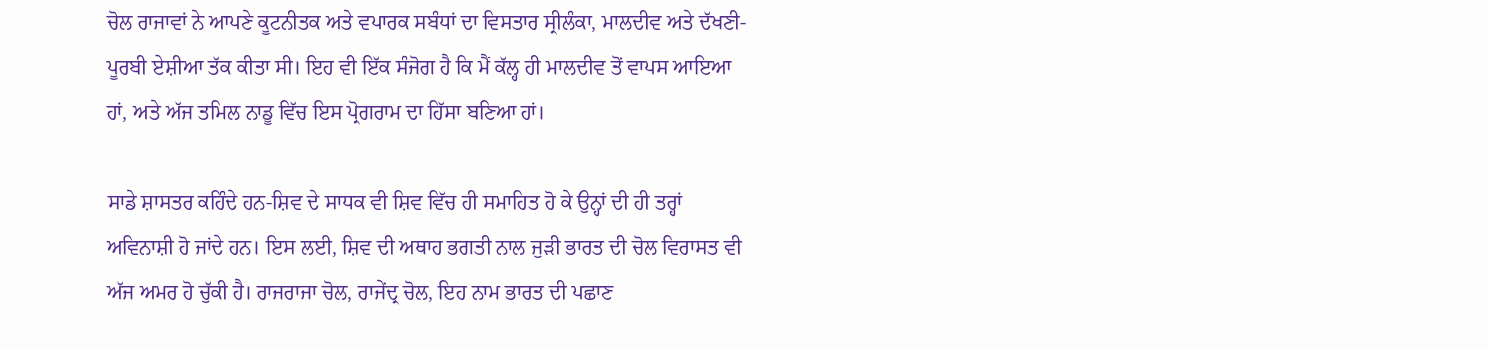ਚੋਲ ਰਾਜਾਵਾਂ ਨੇ ਆਪਣੇ ਕੂਟਨੀਤਕ ਅਤੇ ਵਪਾਰਕ ਸਬੰਧਾਂ ਦਾ ਵਿਸਤਾਰ ਸ੍ਰੀਲੰਕਾ, ਮਾਲਦੀਵ ਅਤੇ ਦੱਖਣੀ-ਪੂਰਬੀ ਏਸ਼ੀਆ ਤੱਕ ਕੀਤਾ ਸੀ। ਇਹ ਵੀ ਇੱਕ ਸੰਜੋਗ ਹੈ ਕਿ ਮੈਂ ਕੱਲ੍ਹ ਹੀ ਮਾਲਦੀਵ ਤੋਂ ਵਾਪਸ ਆਇਆ ਹਾਂ, ਅਤੇ ਅੱਜ ਤਮਿਲ ਨਾਡੂ ਵਿੱਚ ਇਸ ਪ੍ਰੋਗਰਾਮ ਦਾ ਹਿੱਸਾ ਬਣਿਆ ਹਾਂ।

ਸਾਡੇ ਸ਼ਾਸਤਰ ਕਹਿੰਦੇ ਹਨ-ਸ਼ਿਵ ਦੇ ਸਾਧਕ ਵੀ ਸ਼ਿਵ ਵਿੱਚ ਹੀ ਸਮਾਹਿਤ ਹੋ ਕੇ ਉਨ੍ਹਾਂ ਦੀ ਹੀ ਤਰ੍ਹਾਂ ਅਵਿਨਾਸ਼ੀ ਹੋ ਜਾਂਦੇ ਹਨ। ਇਸ ਲਈ, ਸ਼ਿਵ ਦੀ ਅਥਾਹ ਭਗਤੀ ਨਾਲ ਜੁੜੀ ਭਾਰਤ ਦੀ ਚੋਲ ਵਿਰਾਸਤ ਵੀ ਅੱਜ ਅਮਰ ਹੋ ਚੁੱਕੀ ਹੈ। ਰਾਜਰਾਜਾ ਚੋਲ, ਰਾਜੇਂਦ੍ਰ ਚੋਲ, ਇਹ ਨਾਮ ਭਾਰਤ ਦੀ ਪਛਾਣ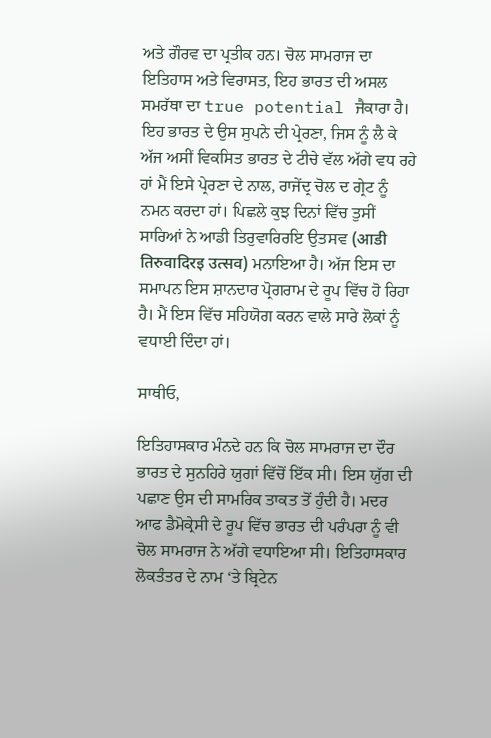ਅਤੇ ਗੌਰਵ ਦਾ ਪ੍ਰਤੀਕ ਹਨ। ਚੋਲ ਸਾਮਰਾਜ ਦਾ ਇਤਿਹਾਸ ਅਤੇ ਵਿਰਾਸਤ, ਇਹ ਭਾਰਤ ਦੀ ਅਸਲ ਸਮਰੱਥਾ ਦਾ true potential ਜੈਕਾਰਾ ਹੈ। ਇਹ ਭਾਰਤ ਦੇ ਉਸ ਸੁਪਨੇ ਦੀ ਪ੍ਰੇਰਣਾ, ਜਿਸ ਨੂੰ ਲੈ ਕੇ ਅੱਜ ਅਸੀਂ ਵਿਕਸਿਤ ਭਾਰਤ ਦੇ ਟੀਚੇ ਵੱਲ ਅੱਗੇ ਵਧ ਰਹੇ ਹਾਂ ਮੈਂ ਇਸੇ ਪ੍ਰੇਰਣਾ ਦੇ ਨਾਲ, ਰਾਜੇਂਦ੍ਰ ਚੋਲ ਦ ਗ੍ਰੇਟ ਨੂੰ ਨਮਨ ਕਰਦਾ ਹਾਂ। ਪਿਛਲੇ ਕੁਝ ਦਿਨਾਂ ਵਿੱਚ ਤੁਸੀਂ ਸਾਰਿਆਂ ਨੇ ਆਡੀ ਤਿਰੁਵਾਰਿਰਇ ਉਤਸਵ (आडी तिरुवादिरइ उत्सव) ਮਨਾਇਆ ਹੈ। ਅੱਜ ਇਸ ਦਾ ਸਮਾਪਨ ਇਸ ਸ਼ਾਨਦਾਰ ਪ੍ਰੋਗਰਾਮ ਦੇ ਰੂਪ ਵਿੱਚ ਹੋ ਰਿਹਾ ਹੈ। ਮੈਂ ਇਸ ਵਿੱਚ ਸਹਿਯੋਗ ਕਰਨ ਵਾਲੇ ਸਾਰੇ ਲੋਕਾਂ ਨੂੰ ਵਧਾਈ ਦਿੰਦਾ ਹਾਂ।

ਸਾਥੀਓ,

ਇਤਿਹਾਸਕਾਰ ਮੰਨਦੇ ਹਨ ਕਿ ਚੋਲ ਸਾਮਰਾਜ ਦਾ ਦੌਰ ਭਾਰਤ ਦੇ ਸੁਨਹਿਰੇ ਯੁਗਾਂ ਵਿੱਚੋਂ ਇੱਕ ਸੀ। ਇਸ ਯੁੱਗ ਦੀ ਪਛਾਣ ਉਸ ਦੀ ਸਾਮਰਿਕ ਤਾਕਤ ਤੋਂ ਹੁੰਦੀ ਹੈ। ਮਦਰ ਆਫ ਡੈਮੋਕ੍ਰੇਸੀ ਦੇ ਰੂਪ ਵਿੱਚ ਭਾਰਤ ਦੀ ਪਰੰਪਰਾ ਨੂੰ ਵੀ ਚੋਲ ਸਾਮਰਾਜ ਨੇ ਅੱਗੇ ਵਧਾਇਆ ਸੀ। ਇਤਿਹਾਸਕਾਰ ਲੋਕਤੰਤਰ ਦੇ ਨਾਮ ‘ਤੇ ਬ੍ਰਿਟੇਨ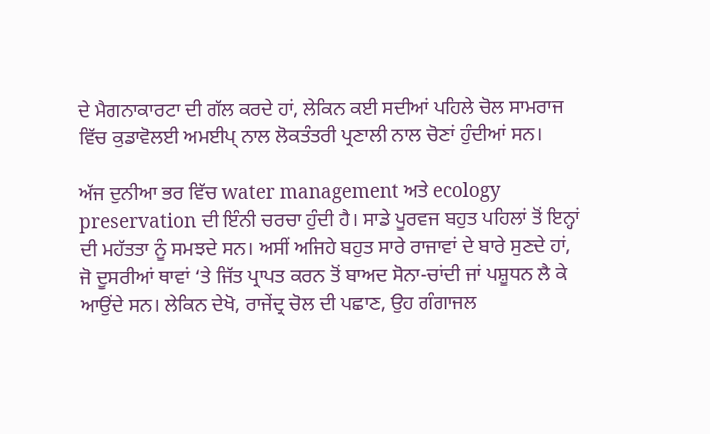ਦੇ ਮੈਗਨਾਕਾਰਟਾ ਦੀ ਗੱਲ ਕਰਦੇ ਹਾਂ, ਲੇਕਿਨ ਕਈ ਸਦੀਆਂ ਪਹਿਲੇ ਚੋਲ ਸਾਮਰਾਜ ਵਿੱਚ ਕੁਡਾਵੋਲਈ ਅਮਈਪ੍ ਨਾਲ ਲੋਕਤੰਤਰੀ ਪ੍ਰਣਾਲੀ ਨਾਲ ਚੋਣਾਂ ਹੁੰਦੀਆਂ ਸਨ।

ਅੱਜ ਦੁਨੀਆ ਭਰ ਵਿੱਚ water management ਅਤੇ ecology preservation ਦੀ ਇੰਨੀ ਚਰਚਾ ਹੁੰਦੀ ਹੈ। ਸਾਡੇ ਪੂਰਵਜ ਬਹੁਤ ਪਹਿਲਾਂ ਤੋਂ ਇਨ੍ਹਾਂ ਦੀ ਮਹੱਤਤਾ ਨੂੰ ਸਮਝਦੇ ਸਨ। ਅਸੀਂ ਅਜਿਹੇ ਬਹੁਤ ਸਾਰੇ ਰਾਜਾਵਾਂ ਦੇ ਬਾਰੇ ਸੁਣਦੇ ਹਾਂ, ਜੋ ਦੂਸਰੀਆਂ ਥਾਵਾਂ ‘ਤੇ ਜਿੱਤ ਪ੍ਰਾਪਤ ਕਰਨ ਤੋਂ ਬਾਅਦ ਸੋਨਾ-ਚਾਂਦੀ ਜਾਂ ਪਸ਼ੂਧਨ ਲੈ ਕੇ ਆਉਂਦੇ ਸਨ। ਲੇਕਿਨ ਦੇਖੋ, ਰਾਜੇਂਦ੍ਰ ਚੋਲ ਦੀ ਪਛਾਣ, ਉਹ ਗੰਗਾਜਲ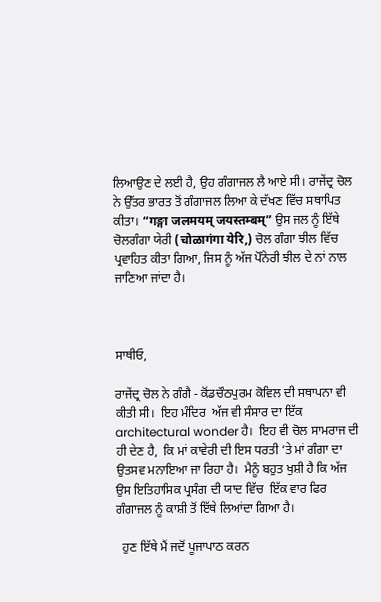ਲਿਆਉਣ ਦੇ ਲਈ ਹੈ, ਉਹ ਗੰਗਾਜਲ ਲੈ ਆਏ ਸੀ। ਰਾਜੇਂਦ੍ਰ ਚੋਲ ਨੇ ਉੱਤਰ ਭਾਰਤ ਤੋਂ ਗੰਗਾਜਲ ਲਿਆ ਕੇ ਦੱਖਣ ਵਿੱਚ ਸਥਾਪਿਤ ਕੀਤਾ। “गङ्गा जलमयम् जयस्तम्बम्” ਉਸ ਜਲ ਨੂੰ ਇੱਥੇ ਚੋਲਗੰਗਾ ਯੇਰੀ (चोळागंगा येरि,) ਚੋਲ ਗੰਗਾ ਝੀਲ ਵਿੱਚ ਪ੍ਰਵਾਹਿਤ ਕੀਤਾ ਗਿਆ, ਜਿਸ ਨੂੰ ਅੱਜ ਪੋੱਨੇਰੀ ਝੀਲ ਦੇ ਨਾਂ ਨਾਲ ਜਾਣਿਆ ਜਾਂਦਾ ਹੈ।



ਸਾਥੀਓ,

ਰਾਜੇਂਦ੍ਰ ਚੋਲ ਨੇ ਗੰਗੈ - ਕੋਂਡਚੌਠਪੁਰਮ ਕੋਵਿਲ ਦੀ ਸਥਾਪਨਾ ਵੀ ਕੀਤੀ ਸੀ।  ਇਹ ਮੰਦਿਰ  ਅੱਜ ਵੀ ਸੰਸਾਰ ਦਾ ਇੱਕ architectural wonder ਹੈ।  ਇਹ ਵੀ ਚੋਲ ਸਾਮਰਾਜ ਦੀ ਹੀ ਦੇਣ ਹੈ,  ਕਿ ਮਾਂ ਕਾਵੇਰੀ ਦੀ ਇਸ ਧਰਤੀ ‘ਤੇ ਮਾਂ ਗੰਗਾ ਦਾ ਉਤਸਵ ਮਨਾਇਆ ਜਾ ਰਿਹਾ ਹੈ।  ਮੈਨੂੰ ਬਹੁਤ ਖੁਸ਼ੀ ਹੈ ਕਿ ਅੱਜ ਉਸ ਇਤਿਹਾਸਿਕ ਪ੍ਰਸੰਗ ਦੀ ਯਾਦ ਵਿੱਚ  ਇੱਕ ਵਾਰ ਫਿਰ ਗੰਗਾਜਲ ਨੂੰ ਕਾਸ਼ੀ ਤੋਂ ਇੱਥੇ ਲਿਆਂਦਾ ਗਿਆ ਹੈ।

  ਹੁਣ ਇੱਥੇ ਮੈਂ ਜਦੋਂ ਪੂਜਾਪਾਠ ਕਰਨ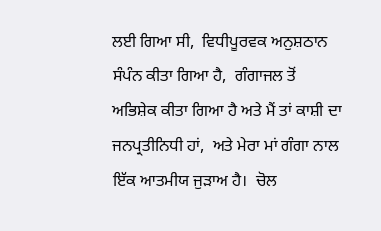ਲਈ ਗਿਆ ਸੀ,  ਵਿਧੀਪੂਰਵਕ ਅਨੁਸ਼ਠਾਨ ਸੰਪੰਨ ਕੀਤਾ ਗਿਆ ਹੈ,  ਗੰਗਾਜਲ ਤੋਂ ਅਭਿਸ਼ੇਕ ਕੀਤਾ ਗਿਆ ਹੈ ਅਤੇ ਮੈਂ ਤਾਂ ਕਾਸ਼ੀ ਦਾ ਜਨਪ੍ਰਤੀਨਿਧੀ ਹਾਂ,  ਅਤੇ ਮੇਰਾ ਮਾਂ ਗੰਗਾ ਨਾਲ ਇੱਕ ਆਤਮੀਯ ਜੁੜਾਅ ਹੈ।  ਚੋਲ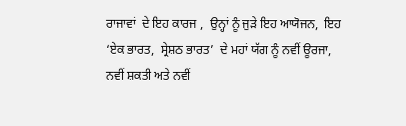ਰਾਜਾਵਾਂ  ਦੇ ਇਹ ਕਾਰਜ ,  ਉਨ੍ਹਾਂ ਨੂੰ ਜੁੜੇ ਇਹ ਆਯੋਜਨ,  ਇਹ ‘ਏਕ ਭਾਰਤ,  ਸ੍ਰੇਸ਼ਠ ਭਾਰਤ’  ਦੇ ਮਹਾਂ ਯੱਗ ਨੂੰ ਨਵੀਂ ਊਰਜਾ,  ਨਵੀਂ ਸ਼ਕਤੀ ਅਤੇ ਨਵੀਂ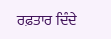ਰਫ਼ਤਾਰ ਦਿੰਦੇ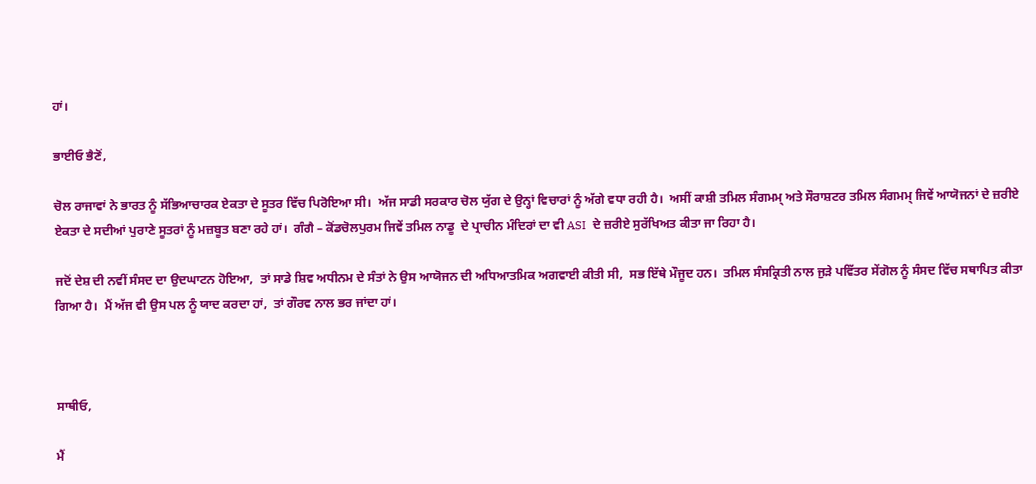ਹਾਂ।

ਭਾਈਓ ਭੈਣੋਂ,

ਚੋਲ ਰਾਜਾਵਾਂ ਨੇ ਭਾਰਤ ਨੂੰ ਸੱਭਿਆਚਾਰਕ ਏਕਤਾ ਦੇ ਸੂਤਰ ਵਿੱਚ ਪਿਰੋਇਆ ਸੀ।  ਅੱਜ ਸਾਡੀ ਸਰਕਾਰ ਚੋਲ ਯੁੱਗ ਦੇ ਉਨ੍ਹਾਂ ਵਿਚਾਰਾਂ ਨੂੰ ਅੱਗੇ ਵਧਾ ਰਹੀ ਹੈ।  ਅਸੀਂ ਕਾਸ਼ੀ ਤਮਿਲ ਸੰਗਮਮ੍ ਅਤੇ ਸੌਰਾਸ਼ਟਰ ਤਮਿਲ ਸੰਗਮਮ੍ ਜਿਵੇਂ ਆਯੋਜਨਾਂ ਦੇ ਜ਼ਰੀਏ ਏਕਤਾ ਦੇ ਸਦੀਆਂ ਪੁਰਾਣੇ ਸੂਤਰਾਂ ਨੂੰ ਮਜ਼ਬੂਤ ਬਣਾ ਰਹੇ ਹਾਂ।  ਗੰਗੈ – ਕੋਂਡਚੋਲਪੁਰਮ ਜਿਵੇਂ ਤਮਿਲ ਨਾਡੂ  ਦੇ ਪ੍ਰਾਚੀਨ ਮੰਦਿਰਾਂ ਦਾ ਵੀ ASI  ਦੇ ਜ਼ਰੀਏ ਸੁਰੱਖਿਅਤ ਕੀਤਾ ਜਾ ਰਿਹਾ ਹੈ।

ਜਦੋਂ ਦੇਸ਼ ਦੀ ਨਵੀਂ ਸੰਸਦ ਦਾ ਉਦਘਾਟਨ ਹੋਇਆ,  ਤਾਂ ਸਾਡੇ ਸ਼ਿਵ ਅਧੀਨਮ ਦੇ ਸੰਤਾਂ ਨੇ ਉਸ ਆਯੋਜਨ ਦੀ ਅਧਿਆਤਮਿਕ ਅਗਵਾਈ ਕੀਤੀ ਸੀ,  ਸਭ ਇੱਥੇ ਮੌਜੂਦ ਹਨ।  ਤਮਿਲ ਸੰਸਕ੍ਰਿਤੀ ਨਾਲ ਜੁੜੇ ਪਵਿੱਤਰ ਸੇਂਗੋਲ ਨੂੰ ਸੰਸਦ ਵਿੱਚ ਸਥਾਪਿਤ ਕੀਤਾ ਗਿਆ ਹੈ।  ਮੈਂ ਅੱਜ ਵੀ ਉਸ ਪਲ ਨੂੰ ਯਾਦ ਕਰਦਾ ਹਾਂ,  ਤਾਂ ਗੌਰਵ ਨਾਲ ਭਰ ਜਾਂਦਾ ਹਾਂ।



ਸਾਥੀਓ,

ਮੈਂ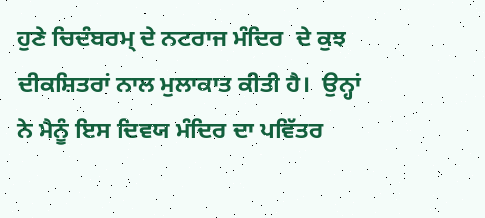ਹੁਣੇ ਚਿਦੰਬਰਮ੍ ਦੇ ਨਟਰਾਜ ਮੰਦਿਰ  ਦੇ ਕੁਝ ਦੀਕਸ਼ਿਤਰਾਂ ਨਾਲ ਮੁਲਾਕਾਤ ਕੀਤੀ ਹੈ।  ਉਨ੍ਹਾਂ ਨੇ ਮੈਨੂੰ ਇਸ ਦਿਵਯ ਮੰਦਿਰ ਦਾ ਪਵਿੱਤਰ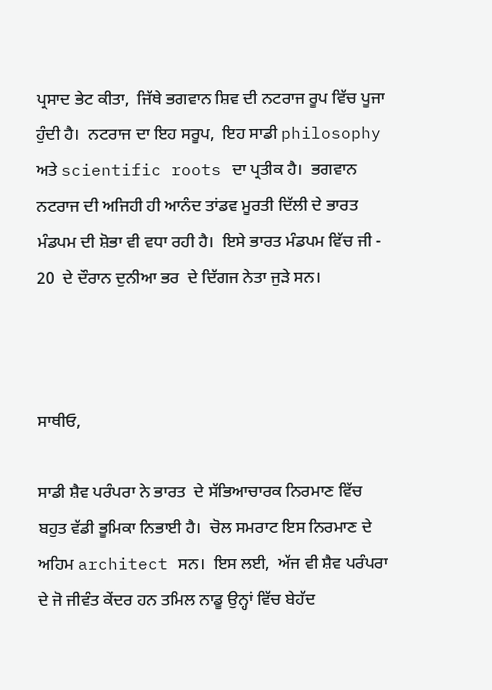ਪ੍ਰਸਾਦ ਭੇਟ ਕੀਤਾ,  ਜਿੱਥੇ ਭਗਵਾਨ ਸ਼ਿਵ ਦੀ ਨਟਰਾਜ ਰੂਪ ਵਿੱਚ ਪੂਜਾ ਹੁੰਦੀ ਹੈ।  ਨਟਰਾਜ ਦਾ ਇਹ ਸਰੂਪ,  ਇਹ ਸਾਡੀ philosophy ਅਤੇ scientific roots ਦਾ ਪ੍ਰਤੀਕ ਹੈ।  ਭਗਵਾਨ ਨਟਰਾਜ ਦੀ ਅਜਿਹੀ ਹੀ ਆਨੰਦ ਤਾਂਡਵ ਮੂਰਤੀ ਦਿੱਲੀ ਦੇ ਭਾਰਤ ਮੰਡਪਮ ਦੀ ਸ਼ੋਭਾ ਵੀ ਵਧਾ ਰਹੀ ਹੈ।  ਇਸੇ ਭਾਰਤ ਮੰਡਪਮ ਵਿੱਚ ਜੀ - 20  ਦੇ ਦੌਰਾਨ ਦੁਨੀਆ ਭਰ  ਦੇ ਦਿੱਗਜ ਨੇਤਾ ਜੁੜੇ ਸਨ।



ਸਾਥੀਓ,

ਸਾਡੀ ਸ਼ੈਵ ਪਰੰਪਰਾ ਨੇ ਭਾਰਤ  ਦੇ ਸੱਭਿਆਚਾਰਕ ਨਿਰਮਾਣ ਵਿੱਚ ਬਹੁਤ ਵੱਡੀ ਭੂਮਿਕਾ ਨਿਭਾਈ ਹੈ।  ਚੋਲ ਸਮਰਾਟ ਇਸ ਨਿਰਮਾਣ ਦੇ ਅਹਿਮ architect ਸਨ।  ਇਸ ਲਈ,  ਅੱਜ ਵੀ ਸ਼ੈਵ ਪਰੰਪਰਾ ਦੇ ਜੋ ਜੀਵੰਤ ਕੇਂਦਰ ਹਨ ਤਮਿਲ ਨਾਡੂ ਉਨ੍ਹਾਂ ਵਿੱਚ ਬੇਹੱਦ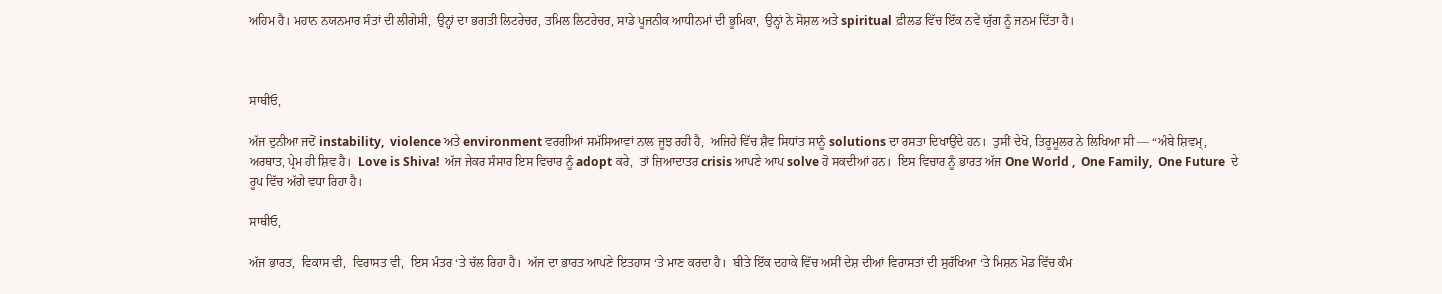ਅਹਿਮ ਹੈ। ਮਹਾਨ ਨਯਨਮਾਰ ਸੰਤਾਂ ਦੀ ਲੀਗੇਸੀ,  ਉਨ੍ਹਾਂ ਦਾ ਭਗਤੀ ਲਿਟਰੇਚਰ, ਤਮਿਲ ਲਿਟਰੇਚਰ, ਸਾਡੇ ਪੂਜਨੀਕ ਆਧੀਨਮਾਂ ਦੀ ਭੂਮਿਕਾ,  ਉਨ੍ਹਾਂ ਨੇ ਸੋਸ਼ਲ ਅਤੇ spiritual ਫ਼ੀਲਡ ਵਿੱਚ ਇੱਕ ਨਵੇਂ ਯੁੱਗ ਨੂੰ ਜਨਮ ਦਿੱਤਾ ਹੈ।



ਸਾਥੀਓ,

ਅੱਜ ਦੁਨੀਆ ਜਦੋਂ instability,  violence ਅਤੇ environment ਵਰਗੀਆਂ ਸਮੱਸਿਆਵਾਂ ਨਾਲ ਜੂਝ ਰਹੀ ਹੈ,  ਅਜਿਹੇ ਵਿੱਚ ਸ਼ੈਵ ਸਿਧਾਂਤ ਸਾਨੂੰ solutions ਦਾ ਰਸਤਾ ਦਿਖਾਉਂਦੇ ਹਨ।  ਤੁਸੀਂ ਦੇਖੋ, ਤਿਰੂਮੂਲਰ ਨੇ ਲਿਖਿਆ ਸੀ — “ਅੰਬੇ ਸ਼ਿਵਮ੍, ਅਰਥਾਤ, ਪ੍ਰੇਮ ਹੀ ਸ਼ਿਵ ਹੈ।  Love is Shiva!  ਅੱਜ ਜੇਕਰ ਸੰਸਾਰ ਇਸ ਵਿਚਾਰ ਨੂੰ adopt ਕਰੇ,  ਤਾਂ ਜ਼ਿਆਦਾਤਰ crisis ਆਪਣੇ ਆਪ solve ਹੋ ਸਕਦੀਆਂ ਹਨ।  ਇਸ ਵਿਚਾਰ ਨੂੰ ਭਾਰਤ ਅੱਜ One World ,  One Family,  One Future  ਦੇ ਰੂਪ ਵਿੱਚ ਅੱਗੇ ਵਧਾ ਰਿਹਾ ਹੈ।

ਸਾਥੀਓ,

ਅੱਜ ਭਾਰਤ,  ਵਿਕਾਸ ਵੀ,  ਵਿਰਾਸਤ ਵੀ,  ਇਸ ਮੰਤਰ ‘ਤੇ ਚੱਲ ਰਿਹਾ ਹੈ।  ਅੱਜ ਦਾ ਭਾਰਤ ਆਪਣੇ ਇਤਹਾਸ ‘ਤੇ ਮਾਣ ਕਰਦਾ ਹੈ।  ਬੀਤੇ ਇੱਕ ਦਹਾਕੇ ਵਿੱਚ ਅਸੀਂ ਦੇਸ਼ ਦੀਆਂ ਵਿਰਾਸਤਾਂ ਦੀ ਸੁਰੱਖਿਆ ‘ਤੇ ਮਿਸ਼ਨ ਮੋਡ ਵਿੱਚ ਕੰਮ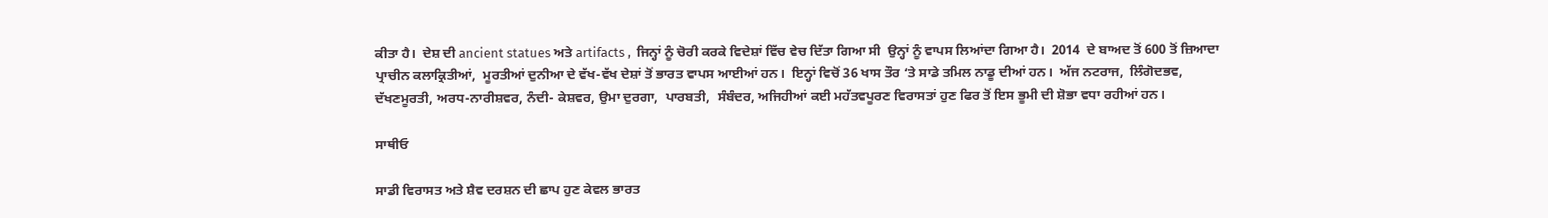ਕੀਤਾ ਹੈ।  ਦੇਸ਼ ਦੀ ancient statues ਅਤੇ artifacts ,  ਜਿਨ੍ਹਾਂ ਨੂੰ ਚੋਰੀ ਕਰਕੇ ਵਿਦੇਸ਼ਾਂ ਵਿੱਚ ਵੇਚ ਦਿੱਤਾ ਗਿਆ ਸੀ  ਉਨ੍ਹਾਂ ਨੂੰ ਵਾਪਸ ਲਿਆਂਦਾ ਗਿਆ ਹੈ।  2014  ਦੇ ਬਾਅਦ ਤੋਂ 600 ਤੋਂ ਜ਼ਿਆਦਾ ਪ੍ਰਾਚੀਨ ਕਲਾਕ੍ਰਿਤੀਆਂ,  ਮੂਰਤੀਆਂ ਦੁਨੀਆ ਦੇ ਵੱਖ-ਵੱਖ ਦੇਸ਼ਾਂ ਤੋਂ ਭਾਰਤ ਵਾਪਸ ਆਈਆਂ ਹਨ।  ਇਨ੍ਹਾਂ ਵਿਚੋਂ 36 ਖਾਸ ਤੌਰ ‘ਤੇ ਸਾਡੇ ਤਮਿਲ ਨਾਡੂ ਦੀਆਂ ਹਨ।  ਅੱਜ ਨਟਰਾਜ,  ਲਿੰਗੋਦਭਵ,  ਦੱਖਣਮੂਰਤੀ, ਅਰਧ-ਨਾਰੀਸ਼ਵਰ, ਨੰਦੀ- ਕੇਸ਼ਵਰ, ਉਮਾ ਦੁਰਗਾ,  ਪਾਰਬਤੀ,  ਸੰਬੰਦਰ, ਅਜਿਹੀਆਂ ਕਈ ਮਹੱਤਵਪੂਰਣ ਵਿਰਾਸਤਾਂ ਹੁਣ ਫਿਰ ਤੋਂ ਇਸ ਭੂਮੀ ਦੀ ਸ਼ੋਭਾ ਵਧਾ ਰਹੀਆਂ ਹਨ।

ਸਾਥੀਓ

ਸਾਡੀ ਵਿਰਾਸਤ ਅਤੇ ਸ਼ੈਵ ਦਰਸ਼ਨ ਦੀ ਛਾਪ ਹੁਣ ਕੇਵਲ ਭਾਰਤ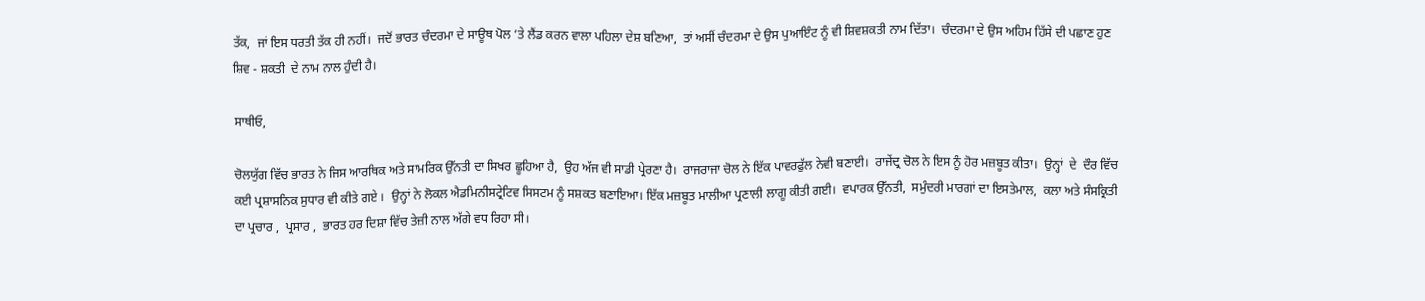ਤੱਕ,  ਜਾਂ ਇਸ ਧਰਤੀ ਤੱਕ ਹੀ ਨਹੀਂ।  ਜਦੋਂ ਭਾਰਤ ਚੰਦਰਮਾ ਦੇ ਸਾਊਥ ਪੋਲ ‘ਤੇ ਲੈਂਡ ਕਰਨ ਵਾਲਾ ਪਹਿਲਾ ਦੇਸ਼ ਬਣਿਆ,  ਤਾਂ ਅਸੀਂ ਚੰਦਰਮਾ ਦੇ ਉਸ ਪੁਆਇੰਟ ਨੂੰ ਵੀ ਸ਼ਿਵਸ਼ਕਤੀ ਨਾਮ ਦਿੱਤਾ।  ਚੰਦਰਮਾ ਦੇ ਉਸ ਅਹਿਮ ਹਿੱਸੇ ਦੀ ਪਛਾਣ ਹੁਣ ਸ਼ਿਵ - ਸ਼ਕਤੀ  ਦੇ ਨਾਮ ਨਾਲ ਹੁੰਦੀ ਹੈ।

ਸਾਥੀਓ,

ਚੋਲਯੁੱਗ ਵਿੱਚ ਭਾਰਤ ਨੇ ਜਿਸ ਆਰਥਿਕ ਅਤੇ ਸਾਮਰਿਕ ਉੱਨਤੀ ਦਾ ਸਿਖਰ ਛੂਹਿਆ ਹੈ,  ਉਹ ਅੱਜ ਵੀ ਸਾਡੀ ਪ੍ਰੇਰਣਾ ਹੈ।  ਰਾਜਰਾਜਾ ਚੋਲ ਨੇ ਇੱਕ ਪਾਵਰਫੁੱਲ ਨੇਵੀ ਬਣਾਈ।  ਰਾਜੇਂਦ੍ਰ ਚੋਲ ਨੇ ਇਸ ਨੂੰ ਹੋਰ ਮਜ਼ਬੂਤ ਕੀਤਾ।  ਉਨ੍ਹਾਂ  ਦੇ  ਦੌਰ ਵਿੱਚ ਕਈ ਪ੍ਰਸ਼ਾਸਨਿਕ ਸੁਧਾਰ ਵੀ ਕੀਤੇ ਗਏ ।  ਉਨ੍ਹਾਂ ਨੇ ਲੋਕਲ ਐਡਮਿਨੀਸਟ੍ਰੇਟਿਵ ਸਿਸਟਮ ਨੂੰ ਸਸ਼ਕਤ ਬਣਾਇਆ। ਇੱਕ ਮਜ਼ਬੂਤ ਮਾਲੀਆ ਪ੍ਰਣਾਲੀ ਲਾਗੂ ਕੀਤੀ ਗਈ।  ਵਪਾਰਕ ਉੱਨਤੀ,  ਸਮੁੰਦਰੀ ਮਾਰਗਾਂ ਦਾ ਇਸਤੇਮਾਲ,  ਕਲਾ ਅਤੇ ਸੰਸਕ੍ਰਿਤੀ ਦਾ ਪ੍ਰਚਾਰ ,  ਪ੍ਰਸਾਰ ,  ਭਾਰਤ ਹਰ ਦਿਸ਼ਾ ਵਿੱਚ ਤੇਜ਼ੀ ਨਾਲ ਅੱਗੇ ਵਧ ਰਿਹਾ ਸੀ।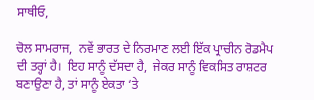ਸਾਥੀਓ,

ਚੋਲ ਸਾਮਰਾਜ,  ਨਵੇਂ ਭਾਰਤ ਦੇ ਨਿਰਮਾਣ ਲਈ ਇੱਕ ਪ੍ਰਾਚੀਨ ਰੋਡਮੈਪ ਦੀ ਤਰ੍ਹਾਂ ਹੈ।  ਇਹ ਸਾਨੂੰ ਦੱਸਦਾ ਹੈ,  ਜੇਕਰ ਸਾਨੂੰ ਵਿਕਸਿਤ ਰਾਸ਼ਟਰ ਬਣਾਉਣਾ ਹੈ, ਤਾਂ ਸਾਨੂੰ ਏਕਤਾ ‘ਤੇ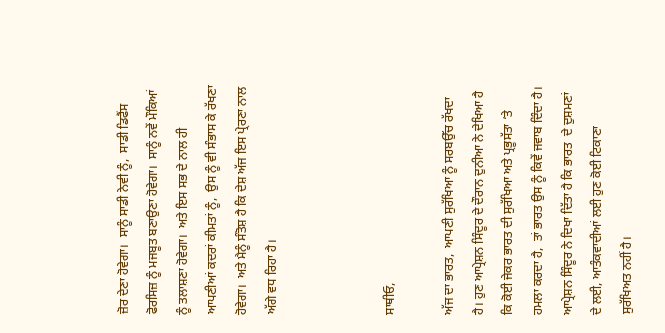ਜ਼ੋਰ ਦੇਣਾ ਹੋਵੇਗਾ।  ਸਾਨੂੰ ਸਾਡੀ ਨੇਵੀ ਨੂੰ,  ਸਾਡੀ ਡਿਫੈਂਸ ਫੋਰਸਿਜ਼ ਨੂੰ ਮਜਬੂਤ ਬਣਾਉਣਾ ਹੋਵੇਗਾ।  ਸਾਨੂੰ ਨਵੇਂ ਮੌਕਿਆਂ ਨੂੰ ਤਲਾਸ਼ਣਾ ਹੋਵੇਗਾ।  ਅਤੇ ਇਸ ਸਭ ਦੇ ਨਾਲ ਹੀ ਆਪਣੀਆਂ ਕਦਰਾਂ ਕੀਮਤਾਂ ਨੂੰ,  ਉਸ ਨੂੰ ਵੀ ਸੰਭਾਸ ਕੇ ਰੱਖਣਾ ਹੋਵੇਗਾ।  ਅਤੇ ਮੈਨੂੰ ਸੰਤੋਸ਼ ਹੈ ਕਿ ਦੇਸ਼ ਅੱਜ ਇਸ ਪ੍ਰੇਰਣਾ ਨਾਲ ਅੱਗੇ ਵਧ ਰਿਹਾ ਹੈ।



ਸਾਥੀਓ,

ਅੱਜ ਦਾ ਭਾਰਤ,  ਆਪਣੀ ਸੁਰੱਖਿਆ ਨੂੰ ਸਰਬਉੱਚ ਰੱਖਦਾ ਹੈ। ਹੁਣ ਆਪ੍ਰੇਸ਼ਨ ਸਿੰਦੂਰ ਦੇ ਦੌਰਾਨ ਦੁਨੀਆ ਨੇ ਦੇਖਿਆ ਹੈ ਕਿ ਕੋਈ ਜੇਕਰ ਭਾਰਤ ਦੀ ਸੁਰੱਖਿਆ ਅਤੇ ਪ੍ਰਭੂਸੱਤਾ ‘ਤੇ ਹਮਲਾ ਕਰਦਾ ਹੈ,  ਤਾਂ ਭਾਰਤ ਉਸ ਨੂੰ ਕਿਵੇਂ ਜਵਾਬ ਦਿੰਦਾ ਹੈ।  ਆਪ੍ਰੇਸ਼ਨ ਸਿੰਦੂਰ ਨੇ ਦਿਖਾ ਦਿੱਤਾ ਹੈ ਕਿ ਭਾਰਤ  ਦੇ ਦੁਸ਼ਮਣਾਂ  ਦੇ ਲਈ, ਆਤੰਕਵਾਦੀਆਂ ਲਈ ਹੁਣ ਕੋਈ ਟਿਕਾਣਾ ਸੁਰੱਖਿਅਤ ਨਹੀਂ ਹੈ।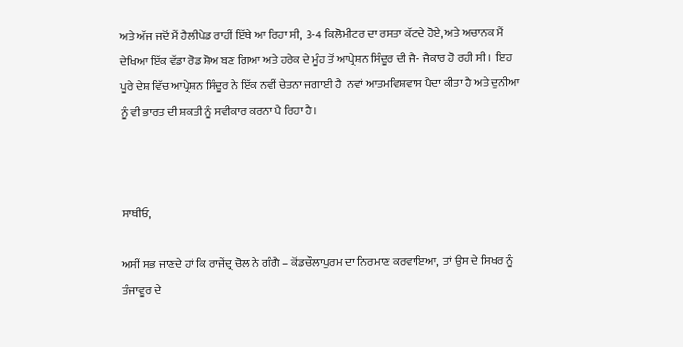ਅਤੇ ਅੱਜ ਜਦੋਂ ਮੈਂ ਹੈਲੀਪੇਡ ਰਾਹੀਂ ਇੱਥੇ ਆ ਰਿਹਾ ਸੀ,  3-4 ਕਿਲੋਮੀਟਰ ਦਾ ਰਸਤਾ ਕੱਟਦੇ ਹੋਏ, ਅਤੇ ਅਚਾਨਕ ਮੈਂ ਦੇਖਿਆ ਇੱਕ ਵੱਡਾ ਰੋਡ ਸ਼ੋਅ ਬਣ ਗਿਆ ਅਤੇ ਹਰੇਕ ਦੇ ਮੂੰਹ ਤੋਂ ਆਪ੍ਰੇਸ਼ਨ ਸਿੰਦੂਰ ਦੀ ਜੈ- ਜੈਕਾਰ ਹੋ ਰਹੀ ਸੀ।  ਇਹ ਪੂਰੇ ਦੇਸ਼ ਵਿੱਚ ਆਪ੍ਰੇਸ਼ਨ ਸਿੰਦੂਰ ਨੇ ਇੱਕ ਨਵੀਂ ਚੇਤਨਾ ਜਗਾਈ ਹੈ  ਨਵਾਂ ‍ਆਤਮਵਿਸ਼ਵਾਸ ਪੈਦਾ ਕੀਤਾ ਹੈ ਅਤੇ ਦੁਨੀਆ ਨੂੰ ਵੀ ਭਾਰਤ ਦੀ ਸ਼ਕਤੀ ਨੂੰ ਸਵੀਕਾਰ ਕਰਨਾ ਪੈ ਰਿਹਾ ਹੈ।



ਸਾਥੀਓ,

ਅਸੀਂ ਸਭ ਜਾਣਦੇ ਹਾਂ ਕਿ ਰਾਜੇਂਦ੍ਰ ਚੋਲ ਨੇ ਗੰਗੈ – ਕੋਂਡਚੌਲਾਪੁਰਮ ਦਾ ਨਿਰਮਾਣ ਕਰਵਾਇਆ,  ਤਾਂ ਉਸ ਦੇ ਸਿਖਰ ਨੂੰ ਤੰਜਾਵੂਰ ਦੇ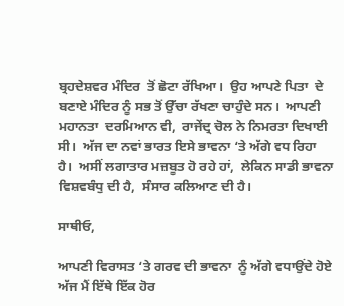ਬ੍ਰਹਦੇਸ਼ਵਰ ਮੰਦਿਰ  ਤੋਂ ਛੋਟਾ ਰੱਖਿਆ।  ਉਹ ਆਪਣੇ ਪਿਤਾ  ਦੇ ਬਣਾਏ ਮੰਦਿਰ ਨੂੰ ਸਭ ਤੋਂ ਉੱਚਾ ਰੱਖਣਾ ਚਾਹੁੰਦੇ ਸਨ।  ਆਪਣੀ ਮਹਾਨਤਾ  ਦਰਮਿਆਨ ਵੀ,  ਰਾਜੇਂਦ੍ਰ ਚੋਲ ਨੇ ਨਿਮਰਤਾ ਦਿਖਾਈ ਸੀ।  ਅੱਜ ਦਾ ਨਵਾਂ ਭਾਰਤ ਇਸੇ ਭਾਵਨਾ ‘ਤੇ ਅੱਗੇ ਵਧ ਰਿਹਾ ਹੈ।  ਅਸੀਂ ਲਗਾਤਾਰ ਮਜ਼ਬੂਤ ਹੋ ਰਹੇ ਹਾਂ,  ਲੇਕਿਨ ਸਾਡੀ ਭਾਵਨਾ  ਵਿਸ਼ਵਬੰਧੁ ਦੀ ਹੈ,  ਸੰਸਾਰ ਕਲਿਆਣ ਦੀ ਹੈ।

ਸਾਥੀਓ,

ਆਪਣੀ ਵਿਰਾਸਤ ‘ਤੇ ਗਰਵ ਦੀ ਭਾਵਨਾ  ਨੂੰ ਅੱਗੇ ਵਧਾਉਂਦੇ ਹੋਏ ਅੱਜ ਮੈਂ ਇੱਥੇ ਇੱਕ ਹੋਰ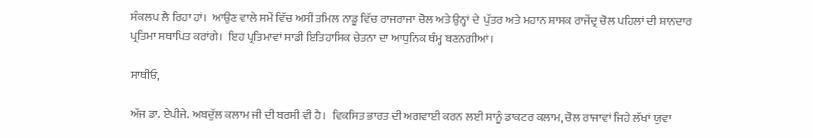ਸੰਕਲਪ ਲੈ ਰਿਹਾ ਹਾਂ।  ਆਉਣ ਵਾਲੇ ਸਮੇਂ ਵਿੱਚ ਅਸੀਂ ਤਮਿਲ ਨਾਡੂ ਵਿੱਚ ਰਾਜਰਾਜਾ ਚੋਲ ਅਤੇ ਉਨ੍ਹਾਂ ਦੇ  ਪੁੱਤਰ ਅਤੇ ਮਹਾਨ ਸ਼ਾਸਕ ਰਾਜੇਂਦ੍ਰ ਚੋਲ ਪਹਿਲਾਂ ਦੀ ਸ਼ਾਨਦਾਰ ਪ੍ਰਤਿਮਾ ਸਥਾਪਿਤ ਕਰਾਂਗੇ।  ਇਹ ਪ੍ਰਤਿਮਾਵਾਂ ਸਾਡੀ ਇਤਿਹਾਸਿਕ ਚੇਤਨਾ ਦਾ ਆਧੁਨਿਕ ਥੰਮ੍ਹ ਬਣਨਗੀਆਂ।

ਸਾਥੀਓ,

ਅੱਜ ਡਾ. ਏਪੀਜੇ. ਅਬਦੁੱਲ ਕਲਾਮ ਜੀ ਦੀ ਬਰਸੀ ਵੀ ਹੈ।  ਵਿਕਸਿਤ ਭਾਰਤ ਦੀ ਅਗਵਾਈ ਕਰਨ ਲਈ ਸਾਨੂੰ ਡਾਕਟਰ ਕਲਾਮ, ਚੋਲ ਰਾਜਾਵਾਂ ਜਿਹੇ ਲੱਖਾਂ ਯੁਵਾ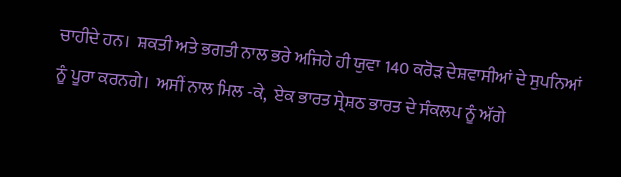ਚਾਹੀਦੇ ਹਨ।  ਸ਼ਕਤੀ ਅਤੇ ਭਗਤੀ ਨਾਲ ਭਰੇ ਅਜਿਹੇ ਹੀ ਯੁਵਾ 140 ਕਰੋੜ ਦੇਸ਼ਵਾਸੀਆਂ ਦੇ ਸੁਪਨਿਆਂ ਨੂੰ ਪੂਰਾ ਕਰਨਗੇ।  ਅਸੀਂ ਨਾਲ ਮਿਲ -ਕੇ,  ਏਕ ਭਾਰਤ ਸ੍ਰੇਸ਼ਠ ਭਾਰਤ ਦੇ ਸੰਕਲਪ ਨੂੰ ਅੱਗੇ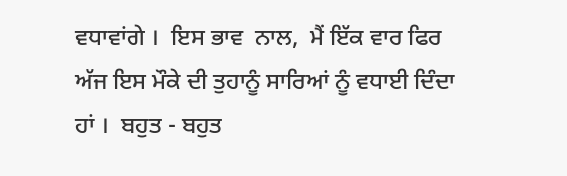ਵਧਾਵਾਂਗੇ ।  ਇਸ ਭਾਵ  ਨਾਲ,  ਮੈਂ ਇੱਕ ਵਾਰ ਫਿਰ ਅੱਜ ਇਸ ਮੌਕੇ ਦੀ ਤੁਹਾਨੂੰ ਸਾਰਿਆਂ ਨੂੰ ਵਧਾਈ ਦਿੰਦਾ ਹਾਂ ।  ਬਹੁਤ - ਬਹੁਤ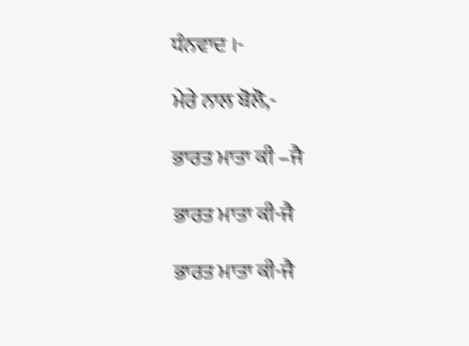ਧੰਨਵਾਦ ।-

ਮੇਰੇ ਨਾਲ ਬੋਲੋ,-

ਭਾਰਤ ਮਾਤਾ ਕੀ –ਜੈ

ਭਾਰਤ ਮਾਤਾ ਕੀ-ਜੈ

ਭਾਰਤ ਮਾਤਾ ਕੀ-ਜੈ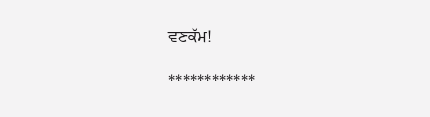ਵਣਕੱਮ!

************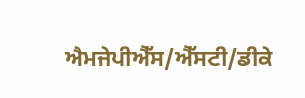ਐਮਜੇਪੀਐੱਸ/ਐੱਸਟੀ/ਡੀਕੇ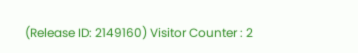(Release ID: 2149160) Visitor Counter : 2